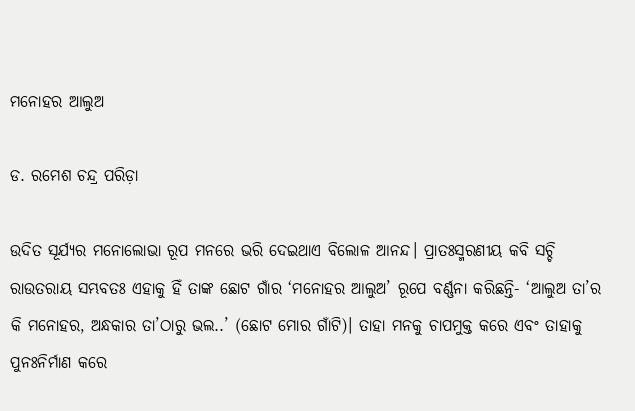ମନୋହର ଆଲୁଅ

ଡ. ରମେଶ ଚନ୍ଦ୍ର ପରିଡ଼ା

ଉଦିତ ସୂର୍ଯ୍ୟର ମନୋଲୋଭା ରୂପ ମନରେ ଭରି ଦେଇଥାଏ ବିଲୋଳ ଆନନ୍ଦ। ପ୍ରାତଃସ୍ମରଣୀୟ କବି ସଚ୍ଚି ରାଉତରାୟ ସମ୍ଭବତଃ ଏହାକୁ ହିଁ ତାଙ୍କ ଛୋଟ ଗାଁର ‘ମନୋହର ଆଲୁଅ’ ରୂପେ ବର୍ଣ୍ଣନା କରିଛନ୍ତି- ‘ଆଲୁଅ ତା’ର କି ମନୋହର, ଅନ୍ଧକାର ତା’ଠାରୁ ଭଲ..’ (ଛୋଟ ମୋର ଗାଁଟି)। ତାହା ମନକୁ ଚାପମୁକ୍ତ କରେ ଏବଂ ତାହାକୁ ପୁନଃନିର୍ମାଣ କରେ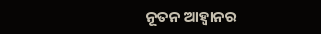ନୂତନ ଆହ୍ବାନର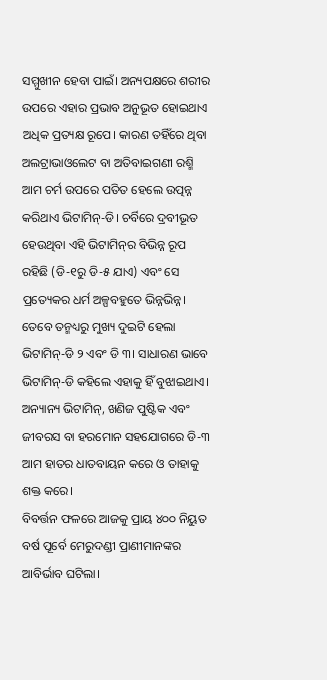ସମ୍ମୁଖୀନ ହେବା ପାଇଁ। ଅନ୍ୟପକ୍ଷରେ ଶରୀର ଉପରେ ଏହାର ପ୍ରଭାବ ଅନୁଭୂତ ହୋଇଥାଏ ଅଧିକ ପ୍ରତ୍ୟକ୍ଷ ରୂପେ। କାରଣ ତହିଁରେ ଥିବା ଅଲଟ୍ରାଭାଓଲେଟ ବା ଅତିବାଇଗଣୀ ରଶ୍ମି ଆମ ଚର୍ମ ଉପରେ ପତିତ ହେଲେ ଉତ୍ପନ୍ନ କରିଥାଏ ଭିଟାମିନ୍‌-ଡି। ଚର୍ବିରେ ଦ୍ରବୀଭୂତ ହେଉଥିବା ଏହି ଭିଟାମିନ୍‌ର ବିଭିନ୍ନ ରୂପ ରହିଛି (ଡି-୧ରୁ ଡି-୫ ଯାଏ) ଏବଂ ସେ ପ୍ରତ୍ୟେକର ଧର୍ମ ଅଳ୍ପବହୁତେ ଭିନ୍ନଭିନ୍ନ। ତେବେ ତନ୍ମଧ୍ୟରୁ ମୁଖ୍ୟ ଦୁଇଟି ହେଲା ଭିଟାମିନ୍‌-ଡି ୨ ଏବଂ ଡି ୩। ସାଧାରଣ ଭାବେ ଭିଟାମିନ୍‌-ଡି କହିଲେ ଏହାକୁ ହିଁ ବୁଝାଇଥାଏ। ଅନ୍ୟାନ୍ୟ ଭିଟାମିନ୍‌, ଖଣିଜ ପୁଷ୍ଟିକ ଏବଂ ଜୀବରସ ବା ହରମୋନ ସହଯୋଗରେ ଡି-୩ ଆମ ହାତର ଧାତବାୟନ କରେ ଓ ତାହାକୁ ଶକ୍ତ କରେ।
ବିବର୍ତ୍ତନ ଫଳରେ ଆଜକୁ ପ୍ରାୟ ୪୦୦ ନିୟୁତ ବର୍ଷ ପୂର୍ବେ ମେରୁଦଣ୍ଡୀ ପ୍ରାଣୀମାନଙ୍କର ଆବିର୍ଭାବ ଘଟିଲା।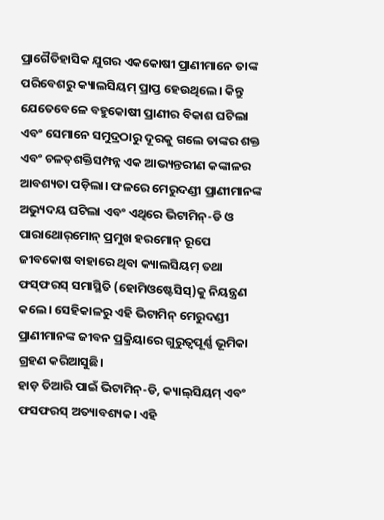ପ୍ରାଗୈତିହାସିକ ଯୁଗର ଏକକୋଷୀ ପ୍ରାଣୀମାନେ ତାଙ୍କ ପରିବେଶରୁ କ୍ୟାଲସିୟମ୍‌ ପ୍ରାପ୍ତ ହେଉଥିଲେ। କିନ୍ତୁ ଯେତେବେଳେ ବହୁକୋଷୀ ପ୍ରାଣୀର ବିକାଶ ଘଟିଲା ଏବଂ ସେମାନେ ସମୁଦ୍ରଠାରୁ ଦୂରକୁ ଗଲେ ତାଙ୍କର ଶକ୍ତ ଏବଂ ଚଳତ୍‌ଶକ୍ତିସମ୍ପନ୍ନ ଏକ ଆଭ୍ୟନ୍ତରୀଣ କଙ୍କାଳର ଆବଶ୍ୟତା ପଡ଼ିଲା। ଫଳରେ ମେରୁଦଣ୍ଡୀ ପ୍ରାଣୀମାନଙ୍କ ଅଭ୍ୟୁଦୟ ଘଟିଲା ଏବଂ ଏଥିରେ ଭିଟାମିନ୍‌-ଡି ଓ ପାରାଥୋର୍‌ମୋନ୍‌ ପ୍ରମୁଖ ହରମୋନ୍‌ ରୂପେ ଜୀବକୋଷ ବାହାରେ ଥିବା କ୍ୟାଲସିୟମ୍‌ ତଥା ଫସ୍‌ଫରସ୍‌ ସମାସ୍ଥିତି (ହୋମିଓଷ୍ଟେସିସ୍‌)କୁ ନିୟନ୍ତ୍ରଣ କଲେ। ସେହିକାଳରୁ ଏହି ଭିଟାମିନ୍‌ ମେରୁଦଣ୍ଡୀ ପ୍ରାଣୀମାନଙ୍କ ଜୀବନ ପ୍ରକ୍ରିୟାରେ ଗୁରୁତ୍ୱପୂର୍ଣ୍ଣ ଭୂମିକା ଗ୍ରହଣ କରିଆସୁଛି।
ହାଡ଼ ତିଆରି ପାଇଁ ଭିଟାମିନ୍‌-ଡି, କ୍ୟାଲ୍‌ସିୟମ୍‌ ଏବଂ ଫସଫରସ୍‌ ଅତ୍ୟାବଶ୍ୟକ। ଏହି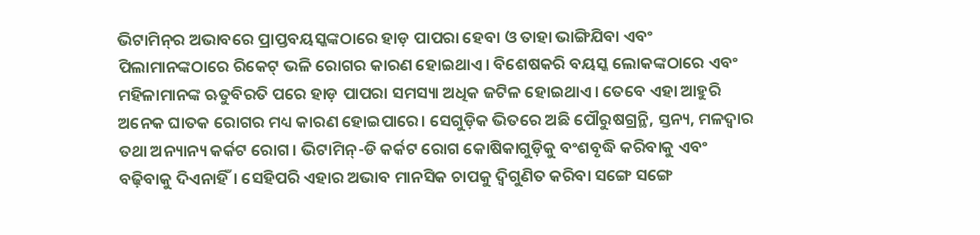ଭିଟାମିନ୍‌ର ଅଭାବରେ ପ୍ରାପ୍ତବୟସ୍କଙ୍କଠାରେ ହାଡ଼ ପାପରା ହେବା ଓ ତାହା ଭାଙ୍ଗିଯିବା ଏବଂ ପିଲାମାନଙ୍କଠାରେ ରିକେଟ୍‌ ଭଳି ରୋଗର କାରଣ ହୋଇଥାଏ। ବିଶେଷକରି ବୟସ୍କ ଲୋକଙ୍କଠାରେ ଏବଂ ମହିଳାମାନଙ୍କ ଋତୁବିରତି ପରେ ହାଡ଼ ପାପରା ସମସ୍ୟା ଅଧିକ ଜଟିଳ ହୋଇଥାଏ। ତେବେ ଏହା ଆହୁରି ଅନେକ ଘାତକ ରୋଗର ମଧ୍ୟ କାରଣ ହୋଇପାରେ। ସେଗୁଡ଼ିକ ଭିତରେ ଅଛି ପୌରୁଷଗ୍ରନ୍ଥି, ସ୍ତନ୍ୟ, ମଳଦ୍ୱାର ତଥା ଅନ୍ୟାନ୍ୟ କର୍କଟ ରୋଗ। ଭିଟାମିନ୍‌-ଡି କର୍କଟ ରୋଗ କୋଷିକାଗୁଡ଼ିକୁ ବଂଶବୃଦ୍ଧି କରିବାକୁ ଏବଂ ବଢ଼ିବାକୁ ଦିଏନାହିଁ। ସେହିପରି ଏହାର ଅଭାବ ମାନସିକ ଚାପକୁ ଦ୍ୱିଗୁଣିତ କରିବା ସଙ୍ଗେ ସଙ୍ଗେ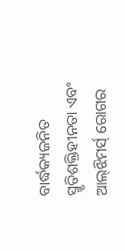ବାର୍ଦ୍ଧକ୍ୟଜନିତ ସ୍ମୃତିଶକ୍ତିହୀନତା ଏବଂ ଆଲ୍‌ଝିମର୍ସ୍‌ ରୋଗର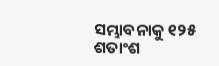ସମ୍ଭାବନାକୁ ୧୨୫ ଶତାଂଶ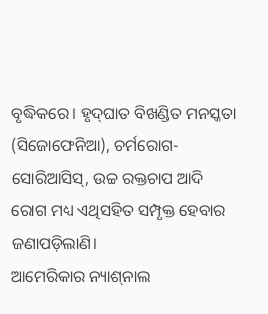ବୃଦ୍ଧିକରେ। ହୃଦ୍‌ଘାତ ବିଖଣ୍ଡିତ ମନସ୍କତା (ସିଜୋଫେନିଆ), ଚର୍ମରୋଗ-ସୋରିଆସିସ୍‌, ଉଚ୍ଚ ରକ୍ତଚାପ ଆଦି ରୋଗ ମଧ୍ୟ ଏଥିସହିତ ସମ୍ପୃକ୍ତ ହେବାର ଜଣାପଡ଼ିଲାଣି।
ଆମେରିକାର ନ୍ୟାଶ୍‌ନାଲ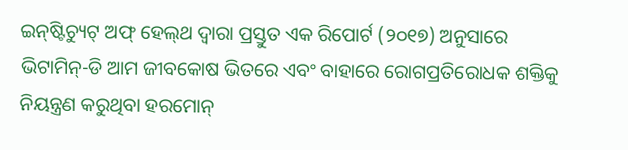ଇନ୍‌ଷ୍ଟିଚ୍ୟୁଟ୍‌ ଅଫ୍‌ ହେଲ୍‌ଥ ଦ୍ୱାରା ପ୍ରସ୍ତୁତ ଏକ ରିପୋର୍ଟ (୨୦୧୭) ଅନୁସାରେ ଭିଟାମିନ୍‌-ଡି ଆମ ଜୀବକୋଷ ଭିତରେ ଏବଂ ବାହାରେ ରୋଗପ୍ରତିରୋଧକ ଶକ୍ତିକୁ ନିୟନ୍ତ୍ରଣ କରୁଥିବା ହରମୋନ୍‌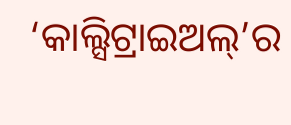‘କାଲ୍ସିଟ୍ରାଇଅଲ୍‌’ର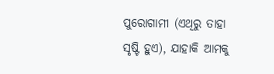ପୁରୋଗାମୀ (ଏଥିରୁ ତାହା ସୃଷ୍ଟି ହୁଏ), ଯାହାକି ଆମକୁ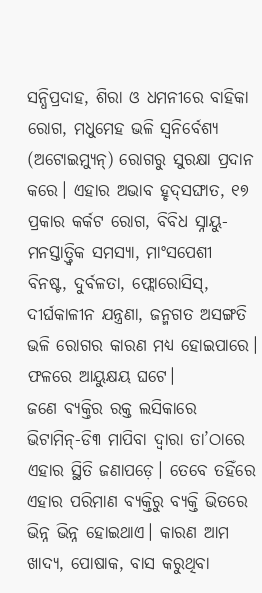ସନ୍ଧିପ୍ରଦାହ, ଶିରା ଓ ଧମନୀରେ ବାହିକା ରୋଗ, ମଧୁମେହ ଭଳି ସ୍ବନିର୍ବେଶ୍ୟ (ଅଟୋଇମ୍ୟୁନ୍‌) ରୋଗରୁ ସୁରକ୍ଷା ପ୍ରଦାନ କରେ। ଏହାର ଅଭାବ ହୃଦ୍‌ସଙ୍ଘାତ, ୧୭ ପ୍ରକାର କର୍କଟ ରୋଗ, ବିବିଧ ସ୍ନାୟୁ-ମନସ୍ତାତ୍ତ୍ୱିକ ସମସ୍ୟା, ମାଂସପେଶୀ ବିନଷ୍ଟ, ଦୁର୍ବଳତା, ଫ୍ଲୋରୋସିସ୍‌, ଦୀର୍ଘକାଳୀନ ଯନ୍ତ୍ରଣା, ଜନ୍ମଗତ ଅସଙ୍ଗତି ଭଳି ରୋଗର କାରଣ ମଧ୍ୟ ହୋଇପାରେ। ଫଳରେ ଆୟୁକ୍ଷୟ ଘଟେ।
ଜଣେ ବ୍ୟକ୍ତିର ରକ୍ତ ଲସିକାରେ ଭିଟାମିନ୍‌-ଡି୩ ମାପିବା ଦ୍ୱାରା ତା’ଠାରେ ଏହାର ସ୍ଥିତି ଜଣାପଡ଼େ। ତେବେ ତହିଁରେ ଏହାର ପରିମାଣ ବ୍ୟକ୍ତିରୁ ବ୍ୟକ୍ତି ଭିତରେ ଭିନ୍ନ ଭିନ୍ନ ହୋଇଥାଏ। କାରଣ ଆମ ଖାଦ୍ୟ, ପୋଷାକ, ବାସ କରୁଥିବା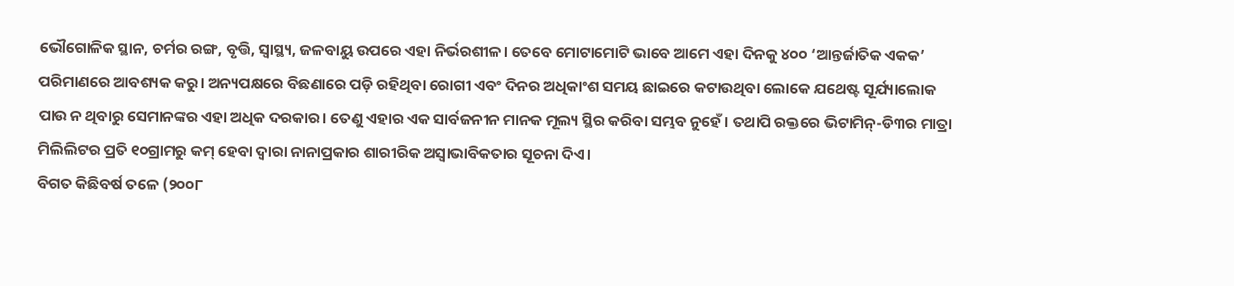ଭୌଗୋଳିକ ସ୍ଥାନ, ଚର୍ମର ରଙ୍ଗ, ବୃତ୍ତି, ସ୍ବାସ୍ଥ୍ୟ, ଜଳବାୟୁ ଉପରେ ଏହା ନିର୍ଭରଶୀଳ। ତେବେ ମୋଟାମୋଟି ଭାବେ ଆମେ ଏହା ଦିନକୁ ୪୦୦ ‘ଆନ୍ତର୍ଜାତିକ ଏକକ’ ପରିମାଣରେ ଆବଶ୍ୟକ କରୁ। ଅନ୍ୟପକ୍ଷରେ ବିଛଣାରେ ପଡ଼ି ରହିଥିବା ରୋଗୀ ଏବଂ ଦିନର ଅଧିକାଂଶ ସମୟ ଛାଇରେ କଟାଉଥିବା ଲୋକେ ଯଥେଷ୍ଟ ସୂର୍ଯ୍ୟାଲୋକ ପାଉ ନ ଥିବାରୁ ସେମାନଙ୍କର ଏହା ଅଧିକ ଦରକାର। ତେଣୁ ଏହାର ଏକ ସାର୍ବଜନୀନ ମାନକ ମୂଲ୍ୟ ସ୍ଥିର କରିବା ସମ୍ଭବ ନୁହେଁ। ତଥାପି ରକ୍ତରେ ଭିଟାମିନ୍‌-ଡି୩ର ମାତ୍ରା ମିଲିଲିଟର ପ୍ରତି ୧୦ଗ୍ରାମରୁ କମ୍‌ ହେବା ଦ୍ୱାରା ନାନାପ୍ରକାର ଶାରୀରିକ ଅସ୍ବାଭାବିକତାର ସୂଚନା ଦିଏ।
ବିଗତ କିଛିବର୍ଷ ତଳେ (୨୦୦୮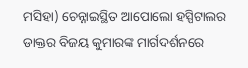ମସିହା) ଚେନ୍ନାଇସ୍ଥିତ ଆପୋଲୋ ହସ୍ପିଟାଲର ଡାକ୍ତର ବିଜୟ କୁମାରଙ୍କ ମାର୍ଗଦର୍ଶନରେ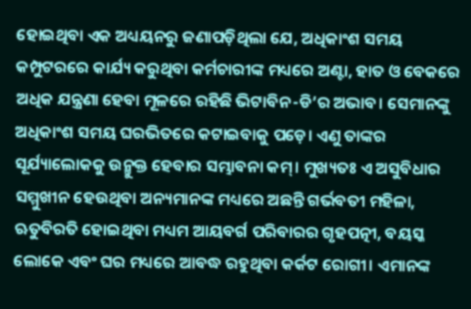ହୋଇଥିବା ଏକ ଅଧ୍ୟୟନରୁ ଜଣାପଡ଼ିଥିଲା ଯେ, ଅଧିକାଂଶ ସମୟ କମ୍ପୁଟରରେ କାର୍ଯ୍ୟ କରୁଥିବା କର୍ମଚାରୀଙ୍କ ମଧ୍ୟରେ ଅଣ୍ଟା, ହାତ ଓ ବେକରେ ଅଧିକ ଯନ୍ତ୍ରଣା ହେବା ମୂଳରେ ରହିଛି ଭିଟାବିନ-ଡି’ର ଅଭାବ। ସେମାନଙ୍କୁ ଅଧିକାଂଶ ସମୟ ଘରଭିତରେ କଟାଇବାକୁ ପଡ଼େ। ଏଣୁ ତାଙ୍କର ସୂର୍ଯ୍ୟାଲୋକକୁ ଉନ୍ମୁକ୍ତ ହେବାର ସମ୍ଭାବନା କମ୍‌। ମୁଖ୍ୟତଃ ଏ ଅସୁବିଧାର ସମ୍ମୁଖୀନ ହେଉଥିବା ଅନ୍ୟମାନଙ୍କ ମଧ୍ୟରେ ଅଛନ୍ତି ଗର୍ଭବତୀ ମହିଳା, ଋତୁବିରତି ହୋଇଥିବା ମଧ୍ୟମ ଆୟବର୍ଗ ପରିବାରର ଗୃହପତ୍ନୀ, ବୟସ୍କ ଲୋକେ ଏବଂ ଘର ମଧ୍ୟରେ ଆବଦ୍ଧ ରହୁଥିବା କର୍କଟ ରୋଗୀ। ଏମାନଙ୍କ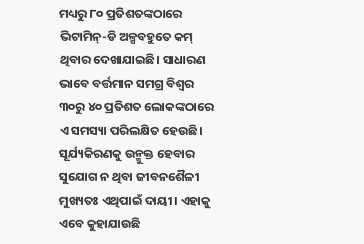ମଧ୍ୟରୁ ୮୦ ପ୍ରତିଶତଙ୍କଠାରେ ଭିଟାମିନ୍‌-ଡି ଅଳ୍ପବହୁତେ କମ୍‌ ଥିବାର ଦେଖାଯାଇଛି। ସାଧାରଣ ଭାବେ ବର୍ତ୍ତମାନ ସମଗ୍ର ବିଶ୍ୱର ୩୦ରୁ ୪୦ ପ୍ରତିଶତ ଲୋକଙ୍କଠାରେ ଏ ସମସ୍ୟା ପରିଲକ୍ଷିତ ହେଉଛି। ସୂର୍ଯ୍ୟକିରଣକୁ ଉନ୍ମୁକ୍ତ ହେବାର ସୁଯୋଗ ନ ଥିବା ଜୀବନଶୈଳୀ ମୁଖ୍ୟତଃ ଏଥିପାଇଁ ଦାୟୀ। ଏହାକୁ ଏବେ କୁହାଯାଉଛି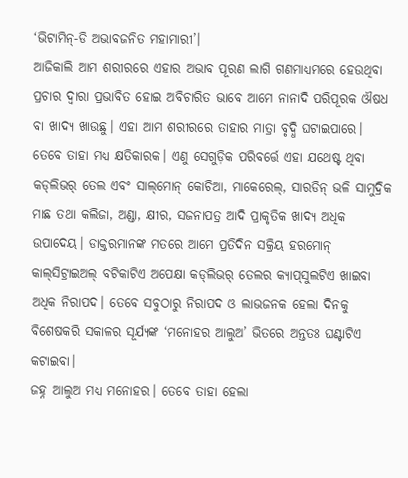‘ଭିଟାମିନ୍‌-ଡି ଅଭାବଜନିତ ମହାମାରୀ’।
ଆଜିକାଲି ଆମ ଶରୀରରେ ଏହାର ଅଭାବ ପୂରଣ ଲାଗି ଗଣମାଧ୍ୟମରେ ହେଉଥିବା ପ୍ରଚାର ଦ୍ୱାରା ପ୍ରଭାବିତ ହୋଇ ଅବିଚାରିତ ଭାବେ ଆମେ ନାନାଦି ପରିପୂରକ ଔଷଧ ବା ଖାଦ୍ୟ ଖାଉଛୁ। ଏହା ଆମ ଶରୀରରେ ତାହାର ମାତ୍ରା ବୃଦ୍ଧି ଘଟାଇପାରେ। ତେବେ ତାହା ମଧ୍ୟ କ୍ଷତିକାରକ। ଏଣୁ ସେଗୁଡ଼ିକ ପରିବର୍ତ୍ତେ ଏହା ଯଥେଷ୍ଟ ଥିବା କଡ୍‌ଲିଭର୍‌ ତେଲ ଏବଂ ସାଲ୍‌ମୋନ୍‌ କୋଚିଆ, ମାକେରେଲ୍‌, ସାରଡିନ୍‌ ଭଳି ସାମୁଦ୍ରିକ ମାଛ ତଥା କଲିଜା, ଅଣ୍ଡା, କ୍ଷୀର, ସଜନାପତ୍ର ଆଦି ପ୍ରାକୃତିକ ଖାଦ୍ୟ ଅଧିକ ଉପାଦେୟ। ଡାକ୍ତରମାନଙ୍କ ମତରେ ଆମେ ପ୍ରତିଦିନ ସକ୍ରିୟ ହରମୋନ୍‌ କାଲ୍‌ସିଟ୍ରାଇଅଲ୍‌ ବଟିକାଟିଏ ଅପେକ୍ଷା କଡ୍‌ଲିଭର୍‌ ତେଲର କ୍ୟାପ୍‌ସୁଲଟିଏ ଖାଇବା ଅଧିକ ନିରାପଦ। ତେବେ ସବୁଠାରୁ ନିରାପଦ ଓ ଲାଭଜନକ ହେଲା ଦିନକୁ ବିଶେଷକରି ସକାଳର ସୂର୍ଯ୍ୟଙ୍କ ‘ମନୋହର ଆଲୁଅ’ ଭିତରେ ଅନ୍ତତଃ ଘଣ୍ଟାଟିଏ କଟାଇବା।
ଜହ୍ନ ଆଲୁଅ ମଧ୍ୟ ମନୋହର। ତେବେ ତାହା ହେଲା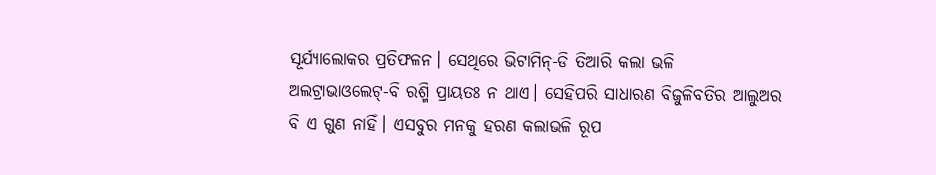ସୂର୍ଯ୍ୟାଲୋକର ପ୍ରତିଫଳନ। ସେଥିରେ ଭିଟାମିନ୍‌-ଡି ତିଆରି କଲା ଭଳି ଅଲଟ୍ରାଭାଓଲେଟ୍‌-ବି ରଶ୍ମି ପ୍ରାୟତଃ ନ ଥାଏ। ସେହିପରି ସାଧାରଣ ବିଜୁଳିବତିର ଆଲୁଅର ବି ଏ ଗୁଣ ନାହିଁ। ଏସବୁର ମନକୁ ହରଣ କଲାଭଳି ରୂପ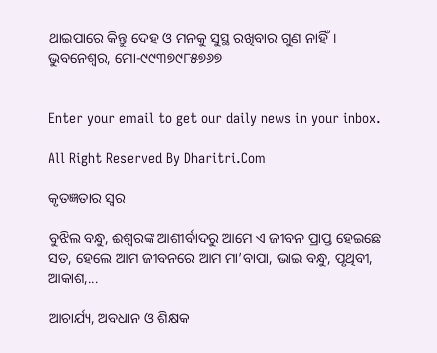ଥାଇପାରେ କିନ୍ତୁ ଦେହ ଓ ମନକୁ ସୁସ୍ଥ ରଖିବାର ଗୁଣ ନାହିଁ।
ଭୁବନେଶ୍ୱର, ମୋ-୯୯୩୭୯୮୫୭୬୭


Enter your email to get our daily news in your inbox.

All Right Reserved By Dharitri.Com

କୃତଜ୍ଞତାର ସ୍ବର

ବୁଝିଲ ବନ୍ଧୁ, ଈଶ୍ବରଙ୍କ ଆଶୀର୍ବାଦରୁ ଆମେ ଏ ଜୀବନ ପ୍ରାପ୍ତ ହେଇଛେ ସତ, ହେଲେ ଆମ ଜୀବନରେ ଆମ ମା’ବାପା, ଭାଇ ବନ୍ଧୁ, ପୃଥିବୀ, ଆକାଶ,...

ଆଚାର୍ଯ୍ୟ, ଅବଧାନ ଓ ଶିକ୍ଷକ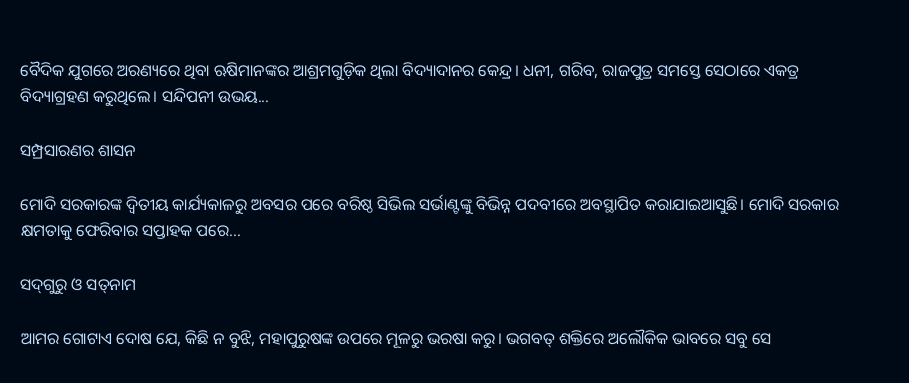ବୈଦିକ ଯୁଗରେ ଅରଣ୍ୟରେ ଥିବା ଋଷିମାନଙ୍କର ଆଶ୍ରମଗୁଡ଼ିକ ଥିଲା ବିଦ୍ୟାଦାନର କେନ୍ଦ୍ର। ଧନୀ, ଗରିବ, ରାଜପୁତ୍ର ସମସ୍ତେ ସେଠାରେ ଏକତ୍ର ବିଦ୍ୟାଗ୍ରହଣ କରୁଥିଲେ। ସନ୍ଦିପନୀ ଉଭୟ...

ସମ୍ପ୍ରସାରଣର ଶାସନ

ମୋଦି ସରକାରଙ୍କ ଦ୍ୱିତୀୟ କାର୍ଯ୍ୟକାଳରୁ ଅବସର ପରେ ବରିଷ୍ଠ ସିଭିଲ ସର୍ଭାଣ୍ଟଙ୍କୁ ବିଭିନ୍ନ ପଦବୀରେ ଅବସ୍ଥାପିତ କରାଯାଇଆସୁଛି। ମୋଦି ସରକାର କ୍ଷମତାକୁ ଫେରିବାର ସପ୍ତାହକ ପରେ...

ସଦ୍‌ଗୁରୁ ଓ ସତ୍‌ନାମ

ଆମର ଗୋଟାଏ ଦୋଷ ଯେ, କିଛି ନ ବୁଝି, ମହାପୁରୁଷଙ୍କ ଉପରେ ମୂଳରୁ ଭରଷା କରୁ। ଭଗବତ୍‌ ଶକ୍ତିରେ ଅଲୌକିକ ଭାବରେ ସବୁ ସେ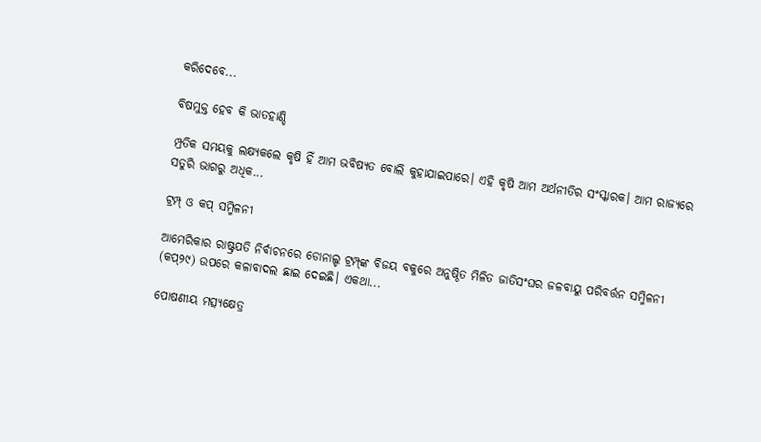କରିଦେବେ...

ବିଷମୁକ୍ତ ହେବ କି ଭାତହାଣ୍ଡି

ମ୍ପ୍ରତିକ ସମୟକୁ ଲକ୍ଷ୍ୟକଲେ କୃଷି ହିଁ ଆମ ଭବିଷ୍ୟତ ବୋଲି କୁହାଯାଇପାରେ। ଏହି କୃଷି ଆମ ଅର୍ଥନୀତିର ସଂସ୍କାରକ। ଆମ ରାଜ୍ୟରେ ସତୁରି ଭାଗରୁ ଅଧିକ...

ଟ୍ରମ୍ପ୍‌ ଓ କପ୍‌ ସମ୍ମିଳନୀ

ଆମେରିକାର ରାଷ୍ଟ୍ରପତି ନିର୍ବାଚନରେ ଡୋନାଲ୍ଡ ଟ୍ରମ୍ପ୍‌ଙ୍କ ବିଜୟ ବକୁରେ ଅନୁଷ୍ଠିତ ମିଳିତ ଜାତିସଂଘର ଜଳବାୟୁ ପରିବର୍ତ୍ତନ ସମ୍ମିଳନୀ (କପ୍‌୨୯) ଉପରେ କଳାବାଦଲ ଛାଇ ଦେଇଛି। ଏକଥା...

ପୋଷଣୀୟ ମତ୍ସ୍ୟକ୍ଷେତ୍ର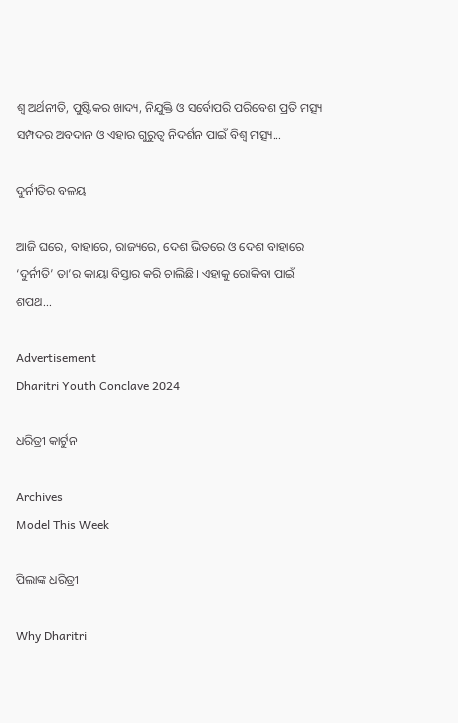ଶ୍ୱ ଅର୍ଥନୀତି, ପୁଷ୍ଟିକର ଖାଦ୍ୟ, ନିଯୁକ୍ତି ଓ ସର୍ବୋପରି ପରିବେଶ ପ୍ରତି ମତ୍ସ୍ୟ ସମ୍ପଦର ଅବଦାନ ଓ ଏହାର ଗୁରୁତ୍ୱ ନିଦର୍ଶନ ପାଇଁ ବିଶ୍ୱ ମତ୍ସ୍ୟ...

ଦୁର୍ନୀତିର ବଳୟ

ଆଜି ଘରେ, ବାହାରେ, ରାଜ୍ୟରେ, ଦେଶ ଭିତରେ ଓ ଦେଶ ବାହାରେ ‘ଦୁର୍ନୀତି’ ତା’ର କାୟା ବିସ୍ତାର କରି ଚାଲିଛି। ଏହାକୁ ରୋକିବା ପାଇଁ ଶପଥ...

Advertisement
Dharitri Youth Conclave 2024

ଧରିତ୍ରୀ କାର୍ଟୁନ

Archives
Model This Week

ପିଲାଙ୍କ ଧରିତ୍ରୀ

Why Dharitri